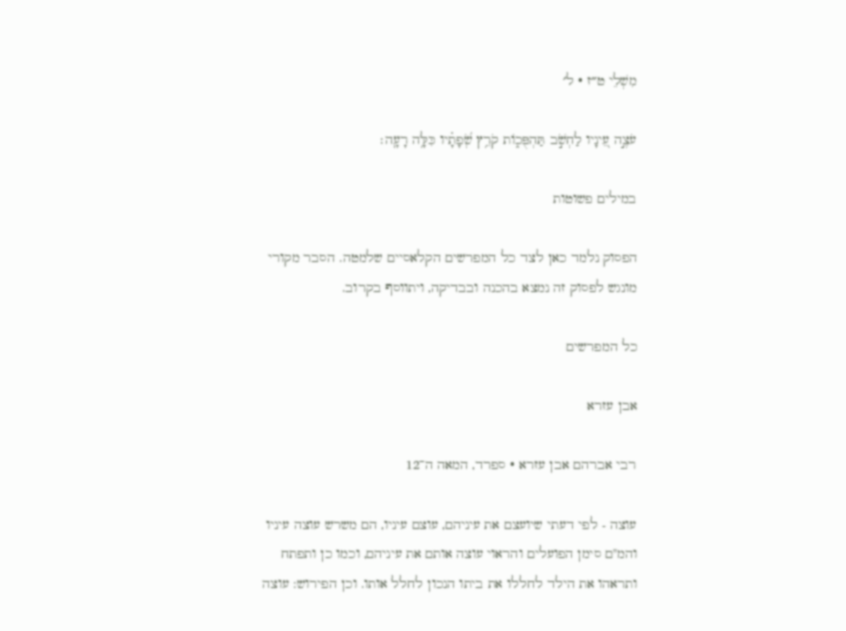מִשְׁלֵי ט״ז · ל׳

עֹצֶ֣ה עֵ֭ינָיו לַחְשֹׁ֣ב תַּהְפֻּכ֑וֹת קֹרֵ֥ץ שְׂ֝פָתָ֗יו כִּלָּ֥ה רָעָֽה׃

במילים פשוטות

הפסוק נלמד כאן לצד כל המפרשים הקלאסיים שלמטה. הסבר מקורי מונגש לפסוק זה נמצא בהכנה ובבדיקה, ויתווסף בקרוב.

כל המפרשים

אבן עזרא

רבי אברהם אבן עזרא · ספרד, המאה ה־12

עוצה - לפי דעתי שיועצם את עיניהם, עוצם עיניו, הם משרש עוצה עיניו והמ"ם סימן הפועלים והראוי עוצה אותם את עיניהם, וכמו כן ותפתח ותראהו את הילד לחללו את ביתו הנכון לחלל אותו. וכן הפירוש: עוצה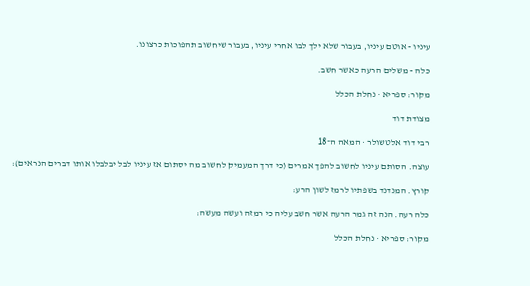עיניו - אוטם עיניו, בעבור שלא ילך לבו אחרי עיניו, בעבור שיחשוב תהפוכות כרצונו.

כלה - משלים הרעה כאשר חשב.

מקור: ספריא · נחלת הכלל

מצודת דוד

רבי דוד אלטשולר · המאה ה־18

עוצה. הסותם עיניו לחשוב להפך אמרים (כי דרך המעמיק לחשוב מה יסתום אז עיניו לבל יבלבלו אותו דברים הנראים):

קורץ. המנדנד בשפתיו לרמז לשון הרע:

כלה רעה. הנה זה גמר הרעה אשר חשב עליה כי רמזה ועשה מעשה:

מקור: ספריא · נחלת הכלל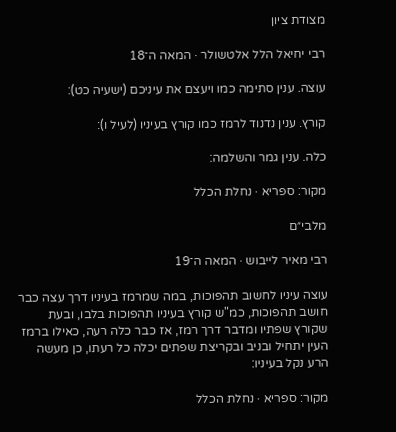מצודת ציון

רבי יחיאל הלל אלטשולר · המאה ה־18

עוצה. ענין סתימה כמו ויעצם את עיניכם (ישעיה כט):

קורץ. ענין נדנוד לרמז כמו קורץ בעיניו (לעיל ו):

כלה. ענין גמר והשלמה:

מקור: ספריא · נחלת הכלל

מלבי״ם

רבי מאיר לייבוש · המאה ה־19

עוצה עיניו לחשוב תהפוכות, במה שמרמז בעיניו דרך עצה כבר חושב תהפוכות, כמ"ש קורץ בעיניו תהפוכות בלבו, ובעת שקורץ שפתיו ומדבר דרך רמז, אז כבר כלה רעה, כאילו ברמז העין יתחיל ובניב ובקריצת שפתים יכלה כל רעתו, כן מעשה הרע נקל בעיניו:

מקור: ספריא · נחלת הכלל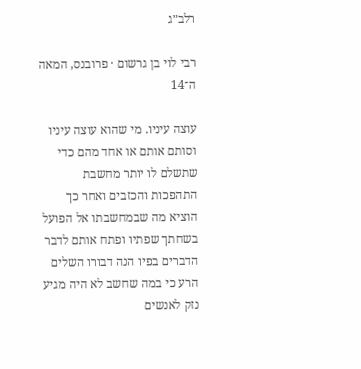רלב״ג

רבי לוי בן גרשום · פרובנס, המאה ה־14

עוצה עיניו. מי שהוא עוצה עיניו וסותם אותם או אחד מהם כדי שתשלם לו יותר מחשבת התהפכות והכזבים ואחר כך הוציא מה שבמחשבתו אל הפועל בשחתך שפתיו ופתח אותם לדבר הדברים בפיו הנה דבורו השלים הרע כי במה שחשב לא היה מגיע נזק לאנשים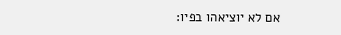אם לא יוציאהו בפיו: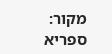מקור: ספריא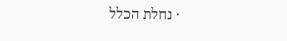· נחלת הכלל